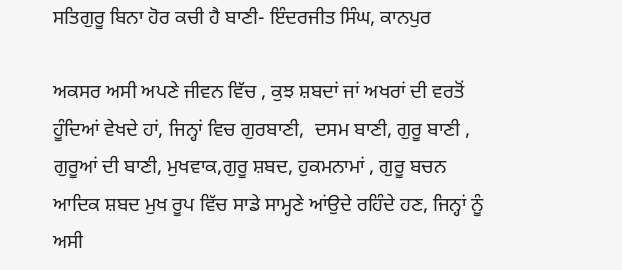ਸਤਿਗੁਰੂ ਬਿਨਾ ਹੋਰ ਕਚੀ ਹੈ ਬਾਣੀ- ਇੰਦਰਜੀਤ ਸਿੰਘ, ਕਾਨਪੁਰ

ਅਕਸਰ ਅਸੀ ਅਪਣੇ ਜੀਵਨ ਵਿੱਚ , ਕੁਝ ਸ਼ਬਦਾਂ ਜਾਂ ਅਖਰਾਂ ਦੀ ਵਰਤੋਂ  ਹੂੰਦਿਆਂ ਵੇਖਦੇ ਹਾਂ, ਜਿਨ੍ਹਾਂ ਵਿਚ ਗੁਰਬਾਣੀ,  ਦਸਮ ਬਾਣੀ, ਗੁਰੂ ਬਾਣੀ , ਗੁਰੂਆਂ ਦੀ ਬਾਣੀ, ਮੁਖਵਾਕ,ਗੁਰੂ ਸ਼ਬਦ, ਹੁਕਮਨਾਮਾਂ , ਗੁਰੂ ਬਚਨ ਆਦਿਕ ਸ਼ਬਦ ਮੁਖ ਰੂਪ ਵਿੱਚ ਸਾਡੇ ਸਾਮ੍ਹਣੇ ਆਂਉਦੇ ਰਹਿੰਦੇ ਹਣ, ਜਿਨ੍ਹਾਂ ਨੂੰ ਅਸੀ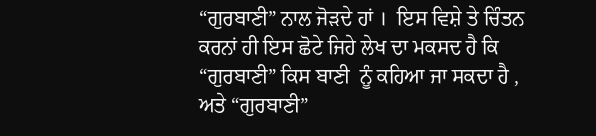“ਗੁਰਬਾਣੀ” ਨਾਲ ਜੋੜਦੇ ਹਾਂ ।  ਇਸ ਵਿਸ਼ੇ ਤੇ ਚਿੰਤਨ ਕਰਨਾਂ ਹੀ ਇਸ ਛੋਟੇ ਜਿਹੇ ਲੇਖ ਦਾ ਮਕਸਦ ਹੈ ਕਿ “ਗੁਰਬਾਣੀ” ਕਿਸ ਬਾਣੀ  ਨੂੰ ਕਹਿਆ ਜਾ ਸਕਦਾ ਹੈ , ਅਤੇ “ਗੁਰਬਾਣੀ”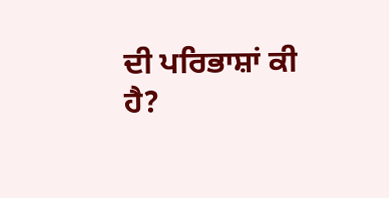ਦੀ ਪਰਿਭਾਸ਼ਾਂ ਕੀ  ਹੈ?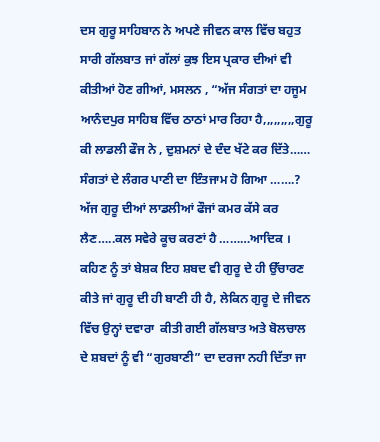ਦਸ ਗੁਰੂ ਸਾਹਿਬਾਨ ਨੇ ਅਪਣੇ ਜੀਵਨ ਕਾਲ ਵਿੱਚ ਬਹੁਤ ਸਾਰੀ ਗੱਲਬਾਤ ਜਾਂ ਗੱਲਾਂ ਕੁਝ ਇਸ ਪ੍ਰਕਾਰ ਦੀਆਂ ਵੀ ਕੀਤੀਆਂ ਹੋਣ ਗੀਆਂ, ਮਸਲਨ , “ਅੱਜ ਸੰਗਤਾਂ ਦਾ ਹਜੂਮ ਆਨੰਦਪੁਰ ਸਾਹਿਬ ਵਿੱਚ ਠਾਠਾਂ ਮਾਰ ਰਿਹਾ ਹੈ,,,,,,,,,ਗੁਰੂ ਕੀ ਲਾਡਲੀ ਫੌਜ ਨੇ , ਦੁਸ਼ਮਨਾਂ ਦੇ ਦੰਦ ਖੱਟੇ ਕਰ ਦਿੱਤੇ…… ਸੰਗਤਾਂ ਦੇ ਲੰਗਰ ਪਾਣੀ ਦਾ ਇੰਤਜਾਮ ਹੋ ਗਿਆ …….? ਅੱਜ ਗੁਰੂ ਦੀਆਂ ਲਾਡਲੀਆਂ ਫੌਜਾਂ ਕਮਰ ਕੱਸੇ ਕਰ ਲੈਣ…..ਕਲ ਸਵੇਰੇ ਕੂਚ ਕਰਣਾਂ ਹੈ ………ਆਦਿਕ । ਕਹਿਣ ਨੂੰ ਤਾਂ ਬੇਸ਼ਕ ਇਹ ਸ਼ਬਦ ਵੀ ਗੁਰੂ ਦੇ ਹੀ ਉੱਚਾਰਣ ਕੀਤੇ ਜਾਂ ਗੁਰੂ ਦੀ ਹੀ ਬਾਣੀ ਹੀ ਹੈ, ਲੇਕਿਨ ਗੁਰੂ ਦੇ ਜੀਵਨ ਵਿੱਚ ਉਨ੍ਹਾਂ ਦਵਾਰਾ  ਕੀਤੀ ਗਈ ਗੱਲਬਾਤ ਅਤੇ ਬੋਲਚਾਲ ਦੇ ਸ਼ਬਦਾਂ ਨੂੰ ਵੀ “ਗੁਰਬਾਣੀ” ਦਾ ਦਰਜਾ ਨਹੀ ਦਿੱਤਾ ਜਾ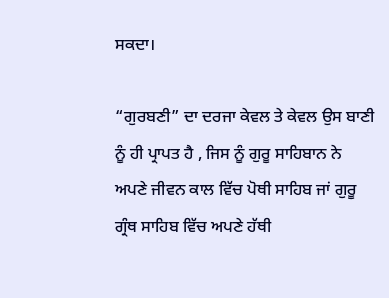ਸਕਦਾ।

“ਗੁਰਬਣੀ” ਦਾ ਦਰਜਾ ਕੇਵਲ ਤੇ ਕੇਵਲ ਉਸ ਬਾਣੀ ਨੂੰ ਹੀ ਪ੍ਰਾਪਤ ਹੈ , ਜਿਸ ਨੂੰ ਗੁਰੂ ਸਾਹਿਬਾਨ ਨੇ ਅਪਣੇ ਜੀਵਨ ਕਾਲ ਵਿੱਚ ਪੋਥੀ ਸਾਹਿਬ ਜਾਂ ਗੁਰੂ ਗ੍ਰੰਥ ਸਾਹਿਬ ਵਿੱਚ ਅਪਣੇ ਹੱਥੀ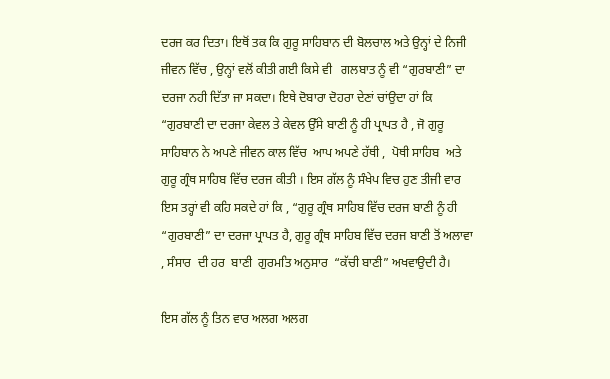ਦਰਜ ਕਰ ਦਿਤਾ। ਇਥੋਂ ਤਕ ਕਿ ਗੁਰੂ ਸਾਹਿਬਾਨ ਦੀ ਬੋਲਚਾਲ ਅਤੇ ਉਨ੍ਹਾਂ ਦੇ ਨਿਜੀ ਜੀਵਨ ਵਿੱਚ , ਉਨ੍ਹਾਂ ਵਲੋਂ ਕੀਤੀ ਗਈ ਕਿਸੇ ਵੀ   ਗਲਬਾਤ ਨੂੰ ਵੀ “ਗੁਰਬਾਣੀ” ਦਾ ਦਰਜਾ ਨਹੀ ਦਿੱਤਾ ਜਾ ਸਕਦਾ। ਇਥੇ ਦੋਬਾਰਾ ਦੋਹਰਾ ਦੇਣਾਂ ਚਾਂਉਦਾ ਹਾਂ ਕਿ  “ਗੁਰਬਾਣੀ ਦਾ ਦਰਜਾ ਕੇਵਲ ਤੇ ਕੇਵਲ ਉੱਸੇ ਬਾਣੀ ਨੂੰ ਹੀ ਪ੍ਰਾਪਤ ਹੈ , ਜੋ ਗੁਰੂ ਸਾਹਿਬਾਨ ਨੇ ਅਪਣੇ ਜੀਵਨ ਕਾਲ ਵਿੱਚ  ਆਪ ਅਪਣੇ ਹੱਥੀ ,  ਪੋਥੀ ਸਾਹਿਬ  ਅਤੇ  ਗੁਰੂ ਗ੍ਰੰਥ ਸਾਹਿਬ ਵਿੱਚ ਦਰਜ ਕੀਤੀ । ਇਸ ਗੱਲ ਨੂੰ ਸੰਖੇਪ ਵਿਚ ਹੁਣ ਤੀਜੀ ਵਾਰ ਇਸ ਤਰ੍ਹਾਂ ਵੀ ਕਹਿ ਸਕਦੇ ਹਾਂ ਕਿ , “ਗੁਰੂ ਗ੍ਰੰਥ ਸਾਹਿਬ ਵਿੱਚ ਦਰਜ ਬਾਣੀ ਨੂੰ ਹੀ “ਗੁਰਬਾਣੀ” ਦਾ ਦਰਜਾ ਪ੍ਰਾਪਤ ਹੈ, ਗੁਰੂ ਗ੍ਰੰਥ ਸਾਹਿਬ ਵਿੱਚ ਦਰਜ ਬਾਣੀ ਤੋਂ ਅਲਾਵਾ , ਸੰਸਾਰ  ਦੀ ਹਰ  ਬਾਣੀ  ਗੁਰਮਤਿ ਅਨੁਸਾਰ  “ਕੱਚੀ ਬਾਣੀ” ਅਖਵਾਉਦੀ ਹੈ।

ਇਸ ਗੱਲ ਨੂੰ ਤਿਨ ਵਾਰ ਅਲਗ ਅਲਗ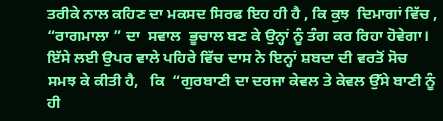ਤਰੀਕੇ ਨਾਲ ਕਹਿਣ ਦਾ ਮਕਸਦ ਸਿਰਫ ਇਹ ਹੀ ਹੈ , ਕਿ ਕੁਝ  ਦਿਮਾਗਾਂ ਵਿੱਚ ,  “ਰਾਗਮਾਲਾ ” ਦਾ  ਸਵਾਲ  ਭੂਚਾਲ ਬਣ ਕੇ ਉਨ੍ਹਾਂ ਨੂੰ ਤੰਗ ਕਰ ਰਿਹਾ ਹੋਵੇਗਾ। ਇੱਸੇ ਲਈ ਉਪਰ ਵਾਲੇ ਪਹਿਰੇ ਵਿੱਚ ਦਾਸ ਨੇ ਇਨ੍ਹਾਂ ਸ਼ਬਦਾ ਦੀ ਵਰਤੋਂ ਸੋਚ ਸਮਝ ਕੇ ਕੀਤੀ ਹੈ,   ਕਿ  “ਗੁਰਬਾਣੀ ਦਾ ਦਰਜਾ ਕੇਵਲ ਤੇ ਕੇਵਲ ਉੱਸੇ ਬਾਣੀ ਨੂੰ ਹੀ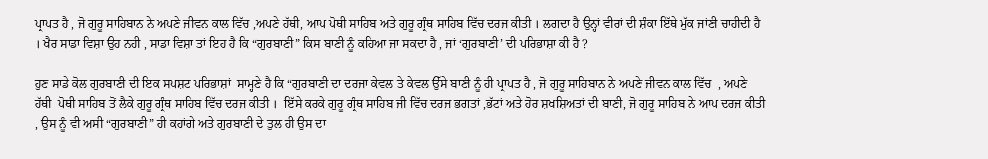ਪ੍ਰਾਪਤ ਹੈ , ਜੋ ਗੁਰੂ ਸਾਹਿਬਾਨ ਨੇ ਅਪਣੇ ਜੀਵਨ ਕਾਲ ਵਿੱਚ ,ਅਪਣੇ ਹੱਥੀ, ਆਪ ਪੋਥੀ ਸਾਹਿਬ ਅਤੇ ਗੁਰੂ ਗ੍ਰੰਥ ਸਾਹਿਬ ਵਿੱਚ ਦਰਜ ਕੀਤੀ । ਲਗਦਾ ਹੈ ਉਨ੍ਹਾਂ ਵੀਰਾਂ ਦੀ ਸ਼ੰਕਾ ਇੱਥੇ ਮੁੱਕ ਜਾਂਣੀ ਚਾਹੀਦੀ ਹੈ । ਖੈਰ ਸਾਡਾ ਵਿਸ਼ਾ ਉਹ ਨਹੀ , ਸਾਡਾ ਵਿਸ਼ਾ ਤਾਂ ਇਹ ਹੈ ਕਿ “ਗੁਰਬਾਣੀ” ਕਿਸ ਬਾਣੀ ਨੂੰ ਕਹਿਆ ਜਾ ਸਕਦਾ ਹੈ , ਜਾਂ ‘ਗੁਰਬਾਣੀ’ ਦੀ ਪਰਿਭਾਸ਼ਾ ਕੀ ਹੈ ?

ਹੁਣ ਸਾਡੇ ਕੋਲ ਗੁਰਬਾਣੀ ਦੀ ਇਕ ਸਪਸ਼ਟ ਪਰਿਭਾਸ਼ਾਂ  ਸਾਮ੍ਹਣੇ ਹੈ ਕਿ “ਗੁਰਬਾਣੀ ਦਾ ਦਰਜਾ ਕੇਵਲ ਤੇ ਕੇਵਲ ਉੱਸੇ ਬਾਣੀ ਨੂੰ ਹੀ ਪ੍ਰਾਪਤ ਹੈ , ਜੋ ਗੁਰੂ ਸਾਹਿਬਾਨ ਨੇ ਅਪਣੇ ਜੀਵਨ ਕਾਲ ਵਿੱਚ  , ਅਪਣੇ ਹੱਥੀ  ਪੋਥੀ ਸਾਹਿਬ ਤੋਂ ਲੈਕੇ ਗੁਰੂ ਗ੍ਰੰਥ ਸਾਹਿਬ ਵਿੱਚ ਦਰਜ ਕੀਤੀ ।  ਇੱਸੇ ਕਰਕੇ ਗੁਰੂ ਗ੍ਰੰਥ ਸਾਹਿਬ ਜੀ ਵਿੱਚ ਦਰਜ ਭਗਤਾਂ ,ਭੱਟਾਂ ਅਤੇ ਹੋਰ ਸ਼ਖਸ਼ਿਅਤਾਂ ਦੀ ਬਾਣੀ, ਜੋ ਗੁਰੂ ਸਾਹਿਬ ਨੇ ਆਪ ਦਰਜ ਕੀਤੀ , ਉਸ ਨੂੰ ਵੀ ਅਸੀ “ਗੁਰਬਾਣੀ” ਹੀ ਕਹਾਂਗੇ ਅਤੇ ਗੁਰਬਾਣੀ ਦੇ ਤੁਲ ਹੀ ਉਸ ਦਾ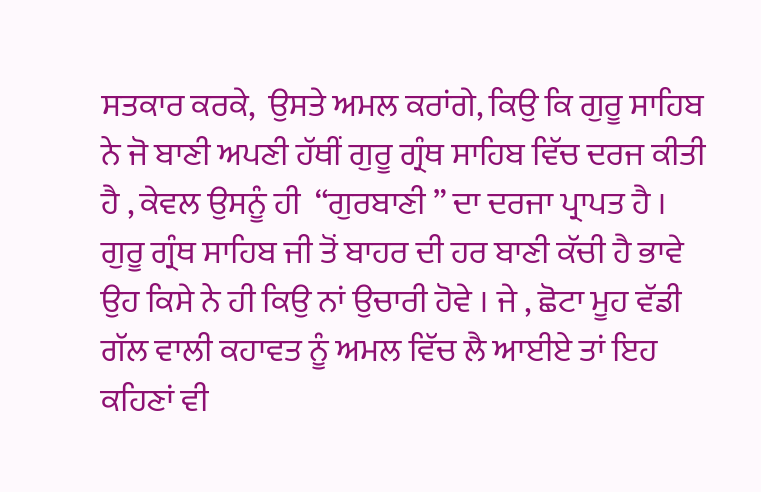ਸਤਕਾਰ ਕਰਕੇ,  ਉਸਤੇ ਅਮਲ ਕਰਾਂਗੇ, ਕਿਉ ਕਿ ਗੁਰੂ ਸਾਹਿਬ ਨੇ ਜੋ ਬਾਣੀ ਅਪਣੀ ਹੱਥੀਂ ਗੁਰੂ ਗ੍ਰੰਥ ਸਾਹਿਬ ਵਿੱਚ ਦਰਜ ਕੀਤੀ ਹੈ , ਕੇਵਲ ਉਸਨੂੰ ਹੀ  “ਗੁਰਬਾਣੀ ” ਦਾ ਦਰਜਾ ਪ੍ਰਾਪਤ ਹੈ । ਗੁਰੂ ਗ੍ਰੰਥ ਸਾਹਿਬ ਜੀ ਤੋਂ ਬਾਹਰ ਦੀ ਹਰ ਬਾਣੀ ਕੱਚੀ ਹੈ ਭਾਵੇ ਉਹ ਕਿਸੇ ਨੇ ਹੀ ਕਿਉ ਨਾਂ ਉਚਾਰੀ ਹੋਵੇ । ਜੇ , ਛੋਟਾ ਮੂਹ ਵੱਡੀ ਗੱਲ ਵਾਲੀ ਕਹਾਵਤ ਨੂੰ ਅਮਲ ਵਿੱਚ ਲੈ ਆਈਏ ਤਾਂ ਇਹ ਕਹਿਣਾਂ ਵੀ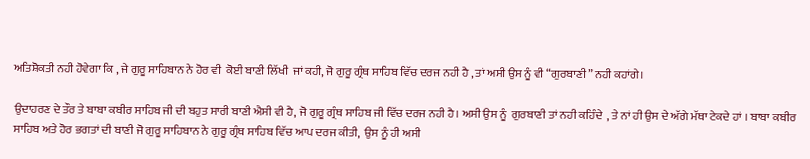ਅਤਿਸ਼ੋਕਤੀ ਨਹੀ ਹੋਵੇਗਾ ਕਿ , ਜੇ ਗੁਰੂ ਸਾਹਿਬਾਨ ਨੇ ਹੋਰ ਵੀ  ਕੋਈ ਬਾਣੀ ਲਿੱਖੀ  ਜਾਂ ਕਹੀ, ਜੋ ਗੁਰੂ ਗ੍ਰੰਥ ਸਾਹਿਬ ਵਿੱਚ ਦਰਜ ਨਹੀ ਹੈ , ਤਾਂ ਅਸੀ ਉਸ ਨੂੰ ਵੀ “ਗੁਰਬਾਣੀ” ਨਹੀ ਕਹਾਂਗੇ।

ਉਦਾਹਰਣ ਦੇ ਤੌਰ ਤੇ ਬਾਬਾ ਕਬੀਰ ਸਾਹਿਬ ਜੀ ਦੀ ਬਹੁਤ ਸਾਰੀ ਬਾਣੀ ਐਸੀ ਵੀ ਹੈ, ਜੋ ਗੁਰੂ ਗ੍ਰੰਥ ਸਾਹਿਬ ਜੀ ਵਿੱਚ ਦਰਜ ਨਹੀ ਹੈ। ਅਸੀ ਉਸ ਨੂੰ  ਗੁਰਬਾਣੀ ਤਾਂ ਨਹੀ ਕਹਿੰਦੇ  , ਤੇ ਨਾਂ ਹੀ ਉਸ ਦੇ ਅੱਗੇ ਮੱਥਾ ਟੇਕਦੇ ਹਾਂ । ਬਾਬਾ ਕਬੀਰ ਸਾਹਿਬ ਅਤੇ ਹੋਰ ਭਗਤਾਂ ਦੀ ਬਾਣੀ ਜੋ ਗੁਰੂ ਸਾਹਿਬਾਨ ਨੇ ਗੁਰੂ ਗ੍ਰੰਥ ਸਾਹਿਬ ਵਿੱਚ ਆਪ ਦਰਜ ਕੀਤੀ,  ਉਸ ਨੂੰ ਹੀ ਅਸੀ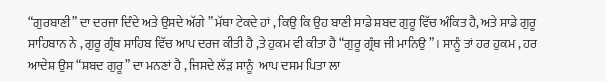“ਗੁਰਬਾਣੀ” ਦਾ ਦਰਜਾ ਦਿੰਦੇ ਅਤੇ ਉਸਦੇ ਅੱਗੇ ” ਮੱਥਾ ਟੇਕਦੇ ਹਾਂ , ਕਿਉ ਕਿ ਉਹ ਬਾਣੀ ਸਾਡੇ ਸ਼ਬਦ ਗੁਰੂ ਵਿੱਚ ਅੰਕਿਤ ਹੈ, ਅਤੇ ਸਾਡੇ ਗੁਰੂ ਸਾਹਿਬਾਨ ਨੇ , ਗੁਰੂ ਗ੍ਰੰਥ ਸਾਹਿਬ ਵਿੱਚ ਆਪ ਦਰਜ ਕੀਤੀ ਹੈ ,ਤੇ ਹੁਕਮ ਵੀ ਕੀਤਾ ਹੈ “ਗੁਰੂ ਗ੍ਰੰਥ ਜੀ ਮਾਨਿਉ ” । ਸਾਨੂੰ ਤਾਂ ਹਰ ਹੁਕਮ , ਹਰ ਆਦੇਸ਼ ਉਸ “ਸ਼ਬਦ ਗੁਰੂ” ਦਾ ਮਨਣਾਂ ਹੈ , ਜਿਸਦੇ ਲੱੜ ਸਾਨੂੰ  ਆਪ ਦਸਮ ਪਿਤਾ ਲਾ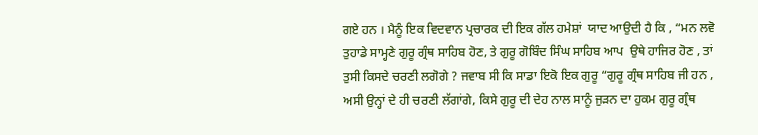ਗਏ ਹਨ । ਮੈਨੂੰ ਇਕ ਵਿਦਵਾਨ ਪ੍ਰਚਾਰਕ ਦੀ ਇਕ ਗੱਲ ਹਮੇਸ਼ਾਂ  ਯਾਦ ਆਉਦੀ ਹੈ ਕਿ , “ਮਨ ਲਵੋ ਤੁਹਾਡੇ ਸਾਮ੍ਹਣੇ ਗੁਰੂ ਗ੍ਰੰਥ ਸਾਹਿਬ ਹੋਣ, ਤੇ ਗੁਰੂ ਗੋਬਿੰਦ ਸਿੰਘ ਸਾਹਿਬ ਆਪ  ਉਥੇ ਹਾਜਿਰ ਹੋਣ , ਤਾਂ ਤੁਸੀ ਕਿਸਦੇ ਚਰਣੀ ਲਗੋਗੇ ? ਜਵਾਬ ਸੀ ਕਿ ਸਾਡਾ ਇਕੋ ਇਕ ਗੁਰੂ “ਗੁਰੂ ਗ੍ਰੰਥ ਸਾਹਿਬ ਜੀ ਹਨ , ਅਸੀ ਉਨ੍ਹਾਂ ਦੇ ਹੀ ਚਰਣੀ ਲੱਗਾਂਗੇ, ਕਿਸੇ ਗੁਰੂ ਦੀ ਦੇਹ ਨਾਲ ਸਾਨੂੰ ਜੁੜਨ ਦਾ ਹੁਕਮ ਗੁਰੂ ਗ੍ਰੰਥ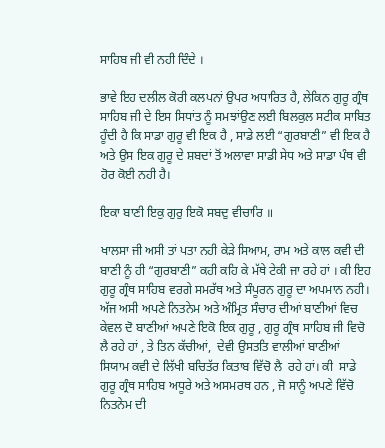ਸਾਹਿਬ ਜੀ ਵੀ ਨਹੀ ਦਿੰਦੇ ।

ਭਾਵੇ ਇਹ ਦਲੀਲ ਕੋਰੀ ਕਲਪਨਾਂ ਉਪਰ ਅਧਾਰਿਤ ਹੈ, ਲੇਕਿਨ ਗੁਰੂ ਗ੍ਰੰਥ ਸਾਹਿਬ ਜੀ ਦੇ ਇਸ ਸਿਧਾਂਤ ਨੂੰ ਸਮਝਾਂਉਣ ਲਈ ਬਿਲਕੁਲ ਸਟੀਕ ਸਾਬਿਤ ਹੂੰਦੀ ਹੈ ਕਿ ਸਾਡਾ ਗੁਰੂ ਵੀ ਇਕ ਹੈ , ਸਾਡੇ ਲਈ “ਗੁਰਬਾਣੀ” ਵੀ ਇਕ ਹੈ ਅਤੇ ਉਸ ਇਕ ਗੁਰੂ ਦੇ ਸ਼ਬਦਾਂ ਤੋਂ ਅਲਾਵਾ ਸਾਡੀ ਸੇਧ ਅਤੇ ਸਾਡਾ ਪੰਥ ਵੀ ਹੋਰ ਕੋਈ ਨਹੀ ਹੈ।

ਇਕਾ ਬਾਣੀ ਇਕੁ ਗੁਰੁ ਇਕੋ ਸਬਦੁ ਵੀਚਾਰਿ ॥

ਖਾਲਸਾ ਜੀ ਅਸੀ ਤਾਂ ਪਤਾ ਨਹੀ ਕੇੜੇ ਸਿਆਮ, ਰਾਮ ਅਤੇ ਕਾਲ ਕਵੀ ਦੀ ਬਾਣੀ ਨੂੰ ਹੀ “ਗੁਰਬਾਣੀ” ਕਹੀ ਕਹਿ ਕੇ ਮੱਥੇ ਟੇਕੀ ਜਾ ਰਹੇ ਹਾਂ । ਕੀ ਇਹ ਗੁਰੂ ਗ੍ਰੰਥ ਸਾਹਿਬ ਵਰਗੇ ਸਮਰੱਥ ਅਤੇ ਸੰਪੂਰਨ ਗੁਰੂ ਦਾ ਅਪਮਾਨ ਨਹੀ। ਅੱਜ ਅਸੀ ਅਪਣੇ ਨਿਤਨੇਮ ਅਤੇ ਅੰਮ੍ਰਿਤ ਸੰਚਾਰ ਦੀਆਂ ਬਾਣੀਆਂ ਵਿਚ ਕੇਵਲ ਦੋ ਬਾਣੀਆਂ ਅਪਣੇ ਇਕੋ ਇਕ ਗੁਰੂ , ਗੁਰੂ ਗ੍ਰੰਥ ਸਾਹਿਬ ਜੀ ਵਿਚੋ ਲੈ ਰਹੇ ਹਾਂ , ਤੇ ਤਿਨ ਕੱਚੀਆਂ,  ਦੇਵੀ ਉਸਤਤਿ ਵਾਲੀਆਂ ਬਾਣੀਆਂ ਸਿਯਾਮ ਕਵੀ ਦੇ ਲਿੱਖੀ ਬਚਿਤੱਰ ਕਿਤਾਬ ਵਿੱਚੋ ਲੈ  ਰਹੇ ਹਾਂ। ਕੀ  ਸਾਡੇ ਗੁਰੂ ਗ੍ਰੰਥ ਸਾਹਿਬ ਅਧੂਰੇ ਅਤੇ ਅਸਮਰਥ ਹਨ , ਜੋ ਸਾਨੂੰ ਅਪਣੇ ਵਿੱਚੋ ਨਿਤਨੇਮ ਦੀ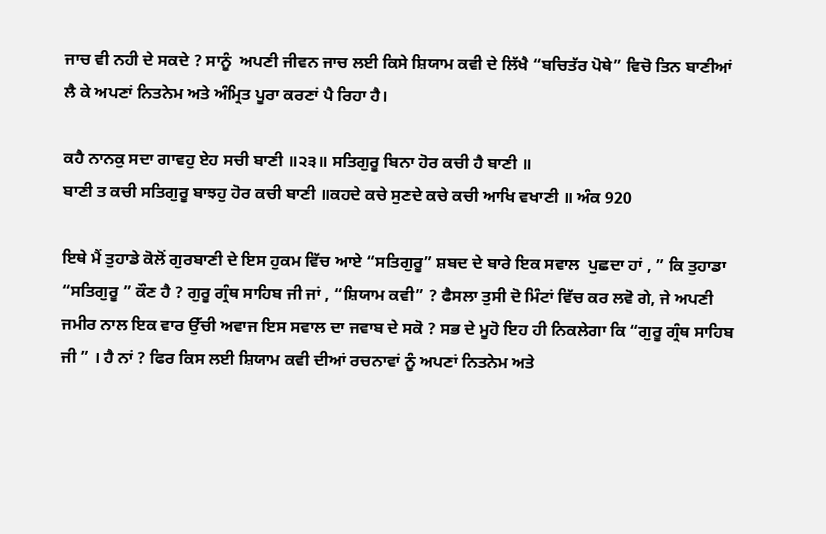ਜਾਚ ਵੀ ਨਹੀ ਦੇ ਸਕਦੇ ? ਸਾਨੂੰ  ਅਪਣੀ ਜੀਵਨ ਜਾਚ ਲਈ ਕਿਸੇ ਸ਼ਿਯਾਮ ਕਵੀ ਦੇ ਲਿੱਖੈ “ਬਚਿਤੱਰ ਪੋਥੇ” ਵਿਚੋ ਤਿਨ ਬਾਣੀਆਂ ਲੈ ਕੇ ਅਪਣਾਂ ਨਿਤਨੇਮ ਅਤੇ ਅੰਮ੍ਰਿਤ ਪੂਰਾ ਕਰਣਾਂ ਪੈ ਰਿਹਾ ਹੈ।

ਕਹੈ ਨਾਨਕੁ ਸਦਾ ਗਾਵਹੁ ਏਹ ਸਚੀ ਬਾਣੀ ॥੨੩॥ ਸਤਿਗੁਰੂ ਬਿਨਾ ਹੋਰ ਕਚੀ ਹੈ ਬਾਣੀ ॥
ਬਾਣੀ ਤ ਕਚੀ ਸਤਿਗੁਰੂ ਬਾਝਹੁ ਹੋਰ ਕਚੀ ਬਾਣੀ ॥ਕਹਦੇ ਕਚੇ ਸੁਣਦੇ ਕਚੇ ਕਚੀ ਆਖਿ ਵਖਾਣੀ ॥ ਅੰਕ 920

ਇਥੇ ਮੈਂ ਤੁਹਾਡੇ ਕੋਲੋਂ ਗੁਰਬਾਣੀ ਦੇ ਇਸ ਹੁਕਮ ਵਿੱਚ ਆਏ “ਸਤਿਗੁਰੂ” ਸ਼ਬਦ ਦੇ ਬਾਰੇ ਇਕ ਸਵਾਲ  ਪੁਛਦਾ ਹਾਂ , ” ਕਿ ਤੁਹਾਡਾ “ਸਤਿਗੁਰੂ ” ਕੌਣ ਹੈ ? ਗੁਰੂ ਗ੍ਰੰਥ ਸਾਹਿਬ ਜੀ ਜਾਂ , “ਸ਼ਿਯਾਮ ਕਵੀ” ? ਫੈਸਲਾ ਤੁਸੀ ਦੋ ਮਿੰਟਾਂ ਵਿੱਚ ਕਰ ਲਵੋ ਗੇ, ਜੇ ਅਪਣੀ ਜਮੀਰ ਨਾਲ ਇਕ ਵਾਰ ਉੱਚੀ ਅਵਾਜ ਇਸ ਸਵਾਲ ਦਾ ਜਵਾਬ ਦੇ ਸਕੋ ? ਸਭ ਦੇ ਮੂਹੋ ਇਹ ਹੀ ਨਿਕਲੇਗਾ ਕਿ “ਗੁਰੂ ਗ੍ਰੰਥ ਸਾਹਿਬ ਜੀ ” । ਹੈ ਨਾਂ ? ਫਿਰ ਕਿਸ ਲਈ ਸ਼ਿਯਾਮ ਕਵੀ ਦੀਆਂ ਰਚਨਾਵਾਂ ਨੂੰ ਅਪਣਾਂ ਨਿਤਨੇਮ ਅਤੇ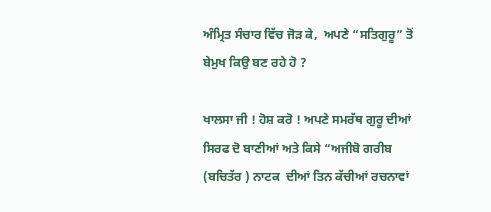ਅੰਮ੍ਰਿਤ ਸੰਚਾਰ ਵਿੱਚ ਜੋੜ ਕੇ,  ਅਪਣੇ “ਸਤਿਗੁਰੂ” ਤੋਂ ਬੇਮੁਖ ਕਿਉ ਬਣ ਰਹੇ ਹੋ ?

ਖਾਲਸਾ ਜੀ ! ਹੋਸ਼ ਕਰੋ ! ਅਪਣੇ ਸਮਰੱਥ ਗੁਰੂ ਦੀਆਂ ਸਿਰਫ ਦੋ ਬਾਣੀਆਂ ਅਤੇ ਕਿਸੇ “ਅਜੀਬੋ ਗਰੀਬ (ਬਚਿਤੱਰ ) ਨਾਟਕ  ਦੀਆਂ ਤਿਨ ਕੱਚੀਆਂ ਰਚਨਾਵਾਂ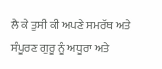ਲੈ ਕੇ ਤੁਸੀ ਕੀ ਅਪਣੇ ਸਮਰੱਥ ਅਤੇ ਸੰਪੂਰਣ ਗੁਰੂ ਨੂੰ ਅਧੂਰਾ ਅਤੇ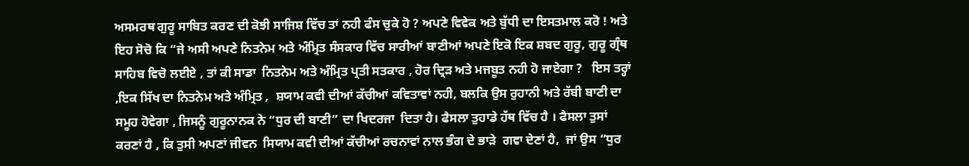ਅਸਮਰਥ ਗੁਰੂ ਸਾਬਿਤ ਕਰਣ ਦੀ ਕੋਝੀ ਸਾਜਿਸ਼ ਵਿੱਚ ਤਾਂ ਨਹੀ ਫੰਸ ਚੁਕੇ ਹੋ ? ਅਪਣੇ ਵਿਵੇਕ ਅਤੇ ਬੁੱਧੀ ਦਾ ਇਸਤਮਾਲ ਕਰੋ ! ਅਤੇ ਇਹ ਸੋਚੋ ਕਿ “ਜੇ ਅਸੀ ਅਪਣੇ ਨਿਤਨੇਮ ਅਤੇ ਅੰਮ੍ਰਿਤ ਸੰਸਕਾਰ ਵਿੱਚ ਸਾਰੀਆਂ ਬਾਣੀਆਂ ਅਪਣੇ ਇਕੋ ਇਕ ਸ਼ਬਦ ਗੁਰੂ, ਗੁਰੂ ਗ੍ਰੰਥ ਸਾਹਿਬ ਵਿਚੋ ਲਈਏ , ਤਾਂ ਕੀ ਸਾਡਾ  ਨਿਤਨੇਮ ਅਤੇ ਅੰਮ੍ਰਿਤ ਪ੍ਰਤੀ ਸਤਕਾਰ , ਹੋਰ ਦ੍ਰਿੜ ਅਤੇ ਮਜਬੂਤ ਨਹੀ ਹੋ ਜਾਏਗਾ ?   ਇਸ ਤਰ੍ਹਾਂ ,ਇਕ ਸਿੱਖ ਦਾ ਨਿਤਨੇਮ ਅਤੇ ਅੰਮ੍ਰਿਤ ,  ਸ਼ਯਾਮ ਕਵੀ ਦੀਆਂ ਕੱਚੀਆਂ ਕਵਿਤਾਵਾਂ ਨਹੀ, ਬਲਕਿ ਉਸ ਰੁਹਾਨੀ ਅਤੇ ਰੱਬੀ ਬਾਣੀ ਦਾ ਸਮੂਹ ਹੋਵੇਗਾ , ਜਿਸਨੂੰ ਗੁਰੂਨਾਨਕ ਨੇ “ਧੁਰ ਦੀ ਬਾਣੀ” ਦਾ ਖਿਦਰਜਾ  ਦਿਤਾ ਹੈ। ਫੈਸਲਾ ਤੁਹਾਡੇ ਹੱਥ ਵਿੱਚ ਹੈ । ਫੈਸਲਾ ਤੁਸਾਂ ਕਰਣਾਂ ਹੈ , ਕਿ ਤੁਸੀ ਅਪਣਾਂ ਜੀਵਨ  ਸਿਯਾਮ ਕਵੀ ਦੀਆਂ ਕੱਚੀਆਂ ਰਚਨਾਵਾਂ ਨਾਲ ਭੰਗ ਦੇ ਭਾੜੇ  ਗਵਾ ਦੇਣਾਂ ਹੈ,  ਜਾਂ ਉਸ “ਧੁਰ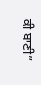ਕੀ ਬਾਣੀ”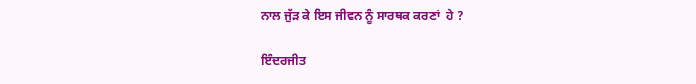ਨਾਲ ਜੁੱੜ ਕੇ ਇਸ ਜੀਵਨ ਨੂੰ ਸਾਰਥਕ ਕਰਣਾਂ  ਹੇ ?

ਇੰਦਰਜੀਤ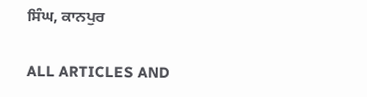ਸਿੰਘ, ਕਾਨਪੁਰ

ALL ARTICLES AND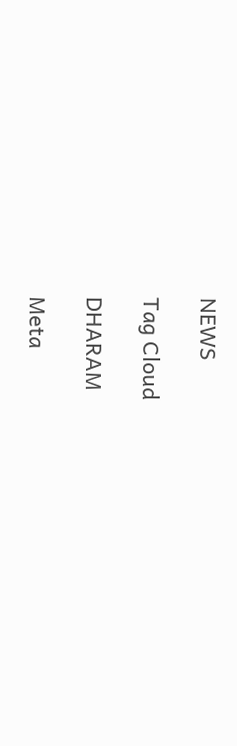NEWS

Tag Cloud

DHARAM

Meta